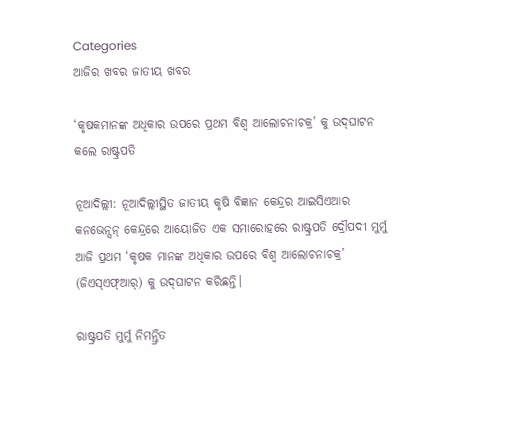Categories
ଆଜିର ଖବର ଜାତୀୟ ଖବର

‘କୃଷକମାନଙ୍କ ଅଧିକାର ଉପରେ ପ୍ରଥମ ବିଶ୍ୱ ଆଲୋଚନାଚକ୍ର’ କୁ ଉଦ୍‌ଘାଟନ କଲେ ରାଷ୍ଟ୍ରପତି

ନୂଆଦିଲ୍ଲୀ: ନୂଆଦିଲ୍ଲୀସ୍ଥିତ ଜାତୀୟ କୃଷି ବିଜ୍ଞାନ କେନ୍ଦ୍ରର ଆଇସିଏଆର କନଭେନ୍ସନ୍ କେନ୍ଦ୍ରରେ ଆୟୋଜିତ ଏକ ସମାରୋହରେ ରାଷ୍ଟ୍ରପତି ଦ୍ରୌପଦୀ ମୁର୍ମୁ ଆଜି ପ୍ରଥମ ‘କୃଷକ ମାନଙ୍କ ଅଧିକାର ଉପରେ ବିଶ୍ୱ ଆଲୋଚନାଚକ୍ର’ (ଜିଏସ୍‌ଏଫ୍‌ଆର୍‌) କୁ ଉଦ୍‌ଘାଟନ କରିଛନ୍ତି।

ରାଷ୍ଟ୍ରପତି ମୁର୍ମୁ ନିମନ୍ତ୍ରିତ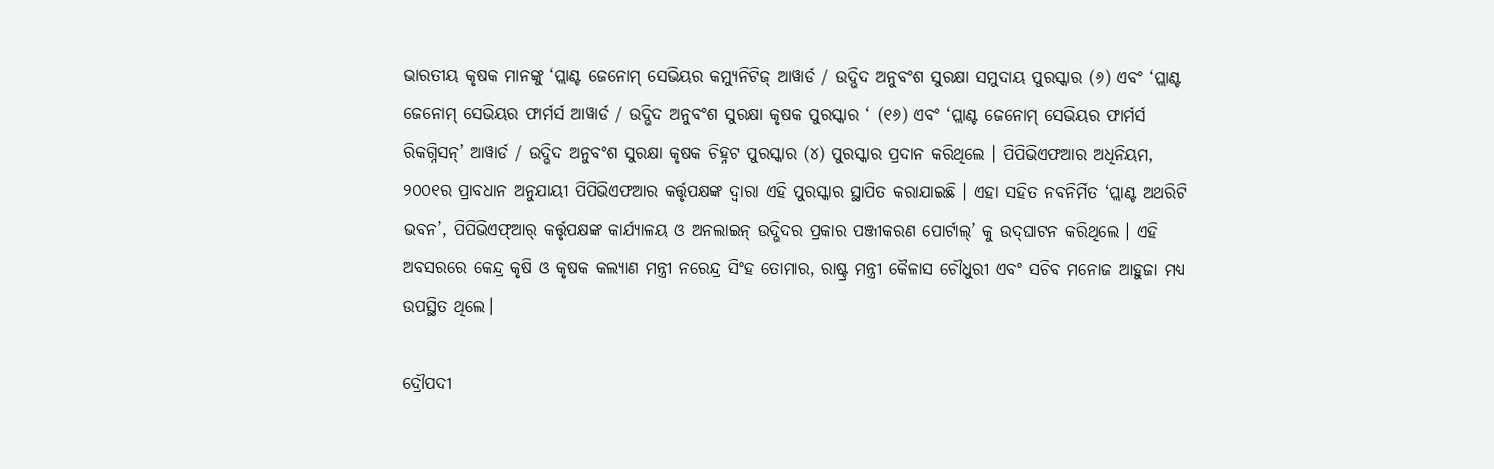ଭାରତୀୟ କୃଷକ ମାନଙ୍କୁ ‘ପ୍ଲାଣ୍ଟ ଜେନୋମ୍ ସେଭିୟର କମ୍ୟୁନିଟିଜ୍ ଆୱାର୍ଡ / ଉଦ୍ଭିଦ ଅନୁବଂଶ ସୁରକ୍ଷା ସମୁଦାୟ ପୁରସ୍କାର (୬) ଏବଂ ‘ପ୍ଲାଣ୍ଟ ଜେନୋମ୍ ସେଭିୟର ଫାର୍ମର୍ସ ଆୱାର୍ଡ / ଉଦ୍ଭିଦ ଅନୁବଂଶ ସୁରକ୍ଷା କୃଷକ ପୁରସ୍କାର ‘ (୧୬) ଏବଂ ‘ପ୍ଲାଣ୍ଟ ଜେନୋମ୍ ସେଭିୟର ଫାର୍ମର୍ସ ରିକଗ୍ନିସନ୍‌’ ଆୱାର୍ଡ / ଉଦ୍ଭିଦ ଅନୁବଂଶ ସୁରକ୍ଷା କୃଷକ ଚିହ୍ନଟ ପୁରସ୍କାର (୪) ପୁରସ୍କାର ପ୍ରଦାନ କରିଥିଲେ । ପିପିଭିଏଫଆର ଅଧିନିୟମ, ୨୦୦୧ର ପ୍ରାବଧାନ ଅନୁଯାୟୀ ପିପିଭିଏଫଆର କର୍ତ୍ତୃପକ୍ଷଙ୍କ ଦ୍ୱାରା ଏହି ପୁରସ୍କାର ସ୍ଥାପିତ କରାଯାଇଛି । ଏହା ସହିତ ନବନିର୍ମିତ ‘ପ୍ଲାଣ୍ଟ ଅଥରିଟି ଭବନ’, ପିପିଭିଏଫ୍‌ଆର୍ କର୍ତ୍ତୃପକ୍ଷଙ୍କ କାର୍ଯ୍ୟାଳୟ ଓ ଅନଲାଇନ୍ ଉଦ୍ଭିଦର ପ୍ରକାର ପଞ୍ଜୀକରଣ ପୋର୍ଟାଲ୍’ କୁ ଉଦ୍‌ଘାଟନ କରିଥିଲେ । ଏହି ଅବସରରେ କେନ୍ଦ୍ର କୃଷି ଓ କୃଷକ କଲ୍ୟାଣ ମନ୍ତ୍ରୀ ନରେନ୍ଦ୍ର ସିଂହ ତୋମାର, ରାଷ୍ଟ୍ର ମନ୍ତ୍ରୀ କୈଳାସ ଚୌଧୁରୀ ଏବଂ ସଚିବ ମନୋଜ ଆହୁଜା ମଧ୍ୟ ଉପସ୍ଥିତ ଥିଲେ।

ଦ୍ରୌପଦୀ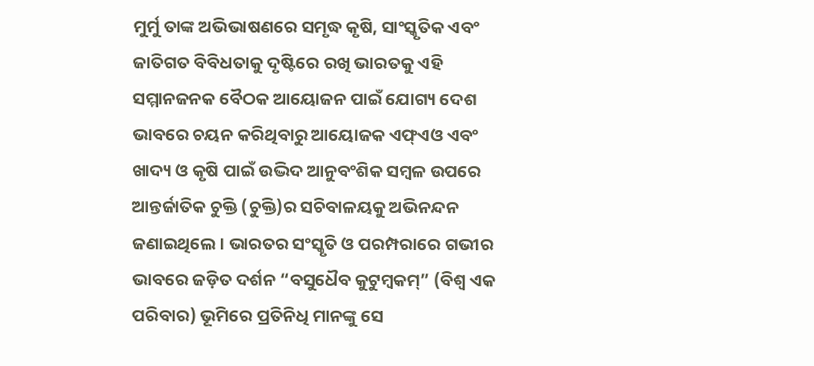ମୁର୍ମୁ ତାଙ୍କ ଅଭିଭାଷଣରେ ସମୃଦ୍ଧ କୃଷି, ସାଂସ୍କୃତିକ ଏବଂ ଜାତିଗତ ବିବିଧତାକୁ ଦୃଷ୍ଟିରେ ରଖି ଭାରତକୁ ଏହି ସମ୍ମାନଜନକ ବୈଠକ ଆୟୋଜନ ପାଇଁ ଯୋଗ୍ୟ ଦେଶ ଭାବରେ ଚୟନ କରିଥିବାରୁ ଆୟୋଜକ ଏଫ୍‌ଏଓ ଏବଂ ଖାଦ୍ୟ ଓ କୃଷି ପାଇଁ ଉଦ୍ଭିଦ ଆନୁବଂଶିକ ସମ୍ବଳ ଉପରେ ଆନ୍ତର୍ଜାତିକ ଚୁକ୍ତି (ଚୁକ୍ତି)ର ସଚିବାଳୟକୁ ଅଭିନନ୍ଦନ ଜଣାଇଥିଲେ । ଭାରତର ସଂସ୍କୃତି ଓ ପରମ୍ପରାରେ ଗଭୀର ଭାବରେ ଜଡ଼ିତ ଦର୍ଶନ “ବସୁଧୈବ କୁଟୁମ୍ବକମ୍‌” (ବିଶ୍ୱ ଏକ ପରିବାର) ଭୂମିରେ ପ୍ରତିନିଧି ମାନଙ୍କୁ ସେ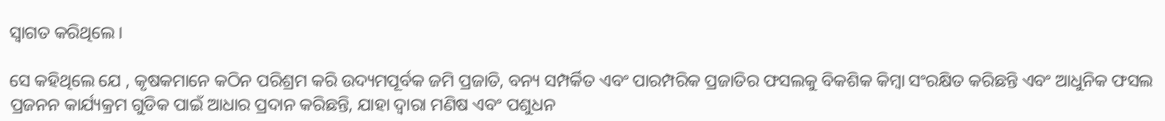ସ୍ୱାଗତ କରିଥିଲେ ।

ସେ କହିଥିଲେ ଯେ , କୃଷକମାନେ କଠିନ ପରିଶ୍ରମ କରି ଉଦ୍ୟମପୂର୍ବକ ଜମି ପ୍ରଜାତି, ବନ୍ୟ ସମ୍ପର୍କିତ ଏବଂ ପାରମ୍ପରିକ ପ୍ରଜାତିର ଫସଲକୁ ବିକଶିକ କିମ୍ବା ସଂରକ୍ଷିତ କରିଛନ୍ତି ଏବଂ ଆଧୁନିକ ଫସଲ ପ୍ରଜନନ କାର୍ଯ୍ୟକ୍ରମ ଗୁଡିକ ପାଇଁ ଆଧାର ପ୍ରଦାନ କରିଛନ୍ତି, ଯାହା ଦ୍ୱାରା ମଣିଷ ଏବଂ ପଶୁଧନ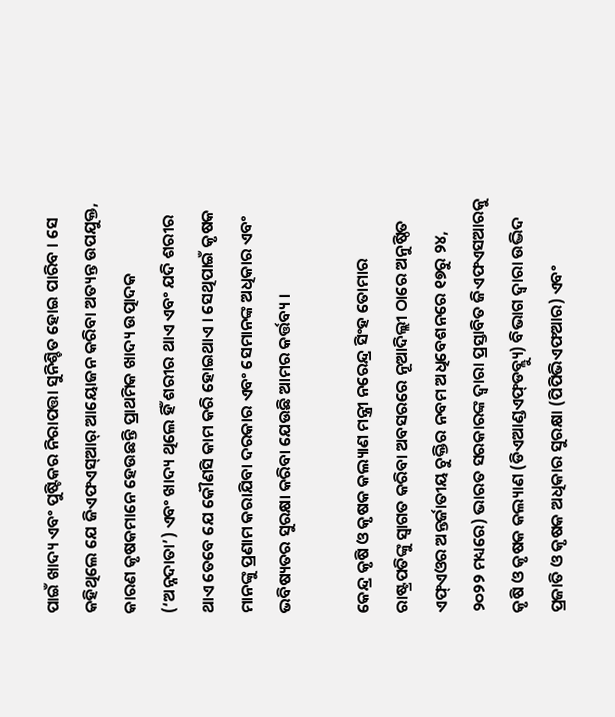ପାଇଁ ଖାଦ୍ୟ ଏବଂ ପୁଷ୍ଟିକର ନିରାପତ୍ତା ସୁନିଶ୍ଚିତ ହୋଇ ପାରିବ । ସେ କହିଥିଲେ ଯେ ଜିଏଫଏସ୍‌ଆର୍ ଆୟୋଜନ କରିବା ଅତ୍ୟନ୍ତ ଉପଯୁକ୍ତ, କାରଣ କୃଷକମାନେ ହେଉଛନ୍ତି ପ୍ରାଥମିକ ଖାଦ୍ୟ ଉତ୍ପାଦକ (‘ଅନ୍ନଦାତା’) ଏବଂ ଖାଦ୍ୟ ଥିଲେ ହିଁ ଶରୀର ଥାଏ ଏବଂ ଯଦି ଶରୀର ଥାଏ ତେବେ ଯେ କୌଣସି କାମ କରି ହୋଇଥାଏ । ସେଥିପାଇଁ କୃଷକ ମାନଙ୍କୁ ପ୍ରଣାମ କରାଯିବା ଦରକାର ଏବଂ ସେମାନଙ୍କ ଅଧିକାର ଏବଂ ଭବିଷ୍ୟତର ସୁରକ୍ଷା କରିବା ଯେଉଛି ଆମର କର୍ତ୍ତବ୍ୟ ।

କେନ୍ଦ୍ର କୃଷି ଓ କୃଷକ କଲ୍ୟାଣ ମନ୍ତ୍ରୀ ନରେନ୍ଦ୍ର ସିଂହ ତୋମାର ରାଷ୍ଟ୍ରପତିଙ୍କୁ ସ୍ୱାଗତ କରିବା ଅବସରରେ ନୂଆଦିଲ୍ଲୀ ଠାରେ ଅନୁଷ୍ଠିତ ଏଫ୍‌ଏଓର ଅନ୍ତର୍ଜାତୀୟ ଚୁକ୍ତିର ନବମ ଅଧିବେଶନରେ ୧୭ରୁ ୨୪, ୨୦୨୨ ମଧ୍ୟରେ) ଭାରତ ସରକାରଙ୍କ ଦ୍ୱାରା ପ୍ରସ୍ତାବିତ ଜିଏଫଏସଆରକୁ କୃଷି ଓ କୃଷକ କଲ୍ୟାଣ (ଡିଏଆଣ୍ଡଏଫ୍‌ଡବ୍ଲ୍ୟୁ) ବିଭାଗ ଦ୍ୱାରା ଉଦ୍ଭିଦ ପ୍ରଜାତି ଓ କୃଷକ ଅଧିକାର ସୁରକ୍ଷା (ପିପିଭିଏଫଆର) ଏବଂ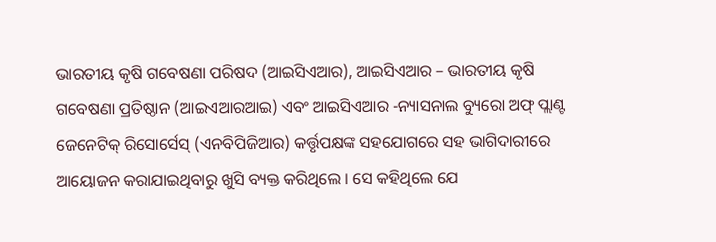ଭାରତୀୟ କୃଷି ଗବେଷଣା ପରିଷଦ (ଆଇସିଏଆର), ଆଇସିଏଆର – ଭାରତୀୟ କୃଷି ଗବେଷଣା ପ୍ରତିଷ୍ଠାନ (ଆଇଏଆରଆଇ) ଏବଂ ଆଇସିଏଆର -ନ୍ୟାସନାଲ ବ୍ୟୁରୋ ଅଫ୍ ପ୍ଲାଣ୍ଟ ଜେନେଟିକ୍ ରିସୋର୍ସେସ୍ (ଏନବିପିଜିଆର) କର୍ତ୍ତୃପକ୍ଷଙ୍କ ସହଯୋଗରେ ସହ ଭାଗିଦାରୀରେ ଆୟୋଜନ କରାଯାଇଥିବାରୁ ଖୁସି ବ୍ୟକ୍ତ କରିଥିଲେ । ସେ କହିଥିଲେ ଯେ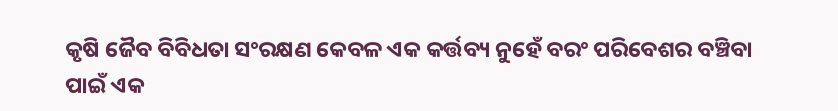କୃଷି ଜୈବ ବିବିଧତା ସଂରକ୍ଷଣ କେବଳ ଏକ କର୍ତ୍ତବ୍ୟ ନୁହେଁ ବରଂ ପରିବେଶର ବଞ୍ଚିବା ପାଇଁ ଏକ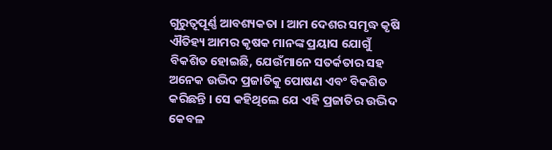ଗୁରୁତ୍ୱପୂର୍ଣ୍ଣ ଆବଶ୍ୟକତା । ଆମ ଦେଶର ସମୃଦ୍ଧ କୃଷି ଐତିହ୍ୟ ଆମର କୃଷକ ମାନଙ୍କ ପ୍ରୟାସ ଯୋଗୁଁ ବିକଶିତ ହୋଇଛି, ଯେଉଁମାନେ ସତର୍କତାର ସହ ଅନେକ ଉଦ୍ଭିଦ ପ୍ରଜାତିକୁ ପୋଷଣ ଏବଂ ବିକଶିତ କରିଛନ୍ତି । ସେ କହିଥିଲେ ଯେ ଏହି ପ୍ରଜାତିର ଉଦ୍ଭିଦ କେବଳ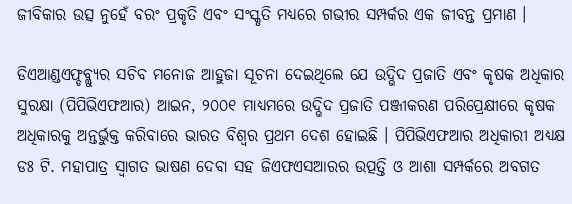ଜୀବିକାର ଉତ୍ସ ନୁହେଁ ବରଂ ପ୍ରକୃତି ଏବଂ ସଂସ୍କୃତି ମଧ୍ୟରେ ଗଭୀର ସମ୍ପର୍କର ଏକ ଜୀବନ୍ତ ପ୍ରମାଣ ।

ଡିଏଆଣ୍ଡଏଫ୍ଡବ୍ଲ୍ୟୁର ସଚିବ ମନୋଜ ଆହୁଜା ସୂଚନା ଦେଇଥିଲେ ଯେ ଉଦ୍ଭିଦ ପ୍ରଜାତି ଏବଂ କୃଷକ ଅଧିକାର ସୁରକ୍ଷା (ପିପିଭିଏଫଆର) ଆଇନ, ୨୦୦୧ ମାଧ୍ୟମରେ ଉଦ୍ଭିଦ ପ୍ରଜାତି ପଞ୍ଜୀକରଣ ପରିପ୍ରେକ୍ଷୀରେ କୃଷକ ଅଧିକାରକୁ ଅନ୍ତର୍ଭୁକ୍ତ କରିବାରେ ଭାରତ ବିଶ୍ୱର ପ୍ରଥମ ଦେଶ ହୋଇଛି । ପିପିଭିଏଫଆର ଅଧିକାରୀ ଅଧ୍ୟକ୍ଷ ଡଃ ଟି. ମହାପାତ୍ର ସ୍ୱାଗତ ଭାଷଣ ଦେବା ସହ ଜିଏଫଏସଆରର ଉତ୍ପତ୍ତି ଓ ଆଶା ସମ୍ପର୍କରେ ଅବଗତ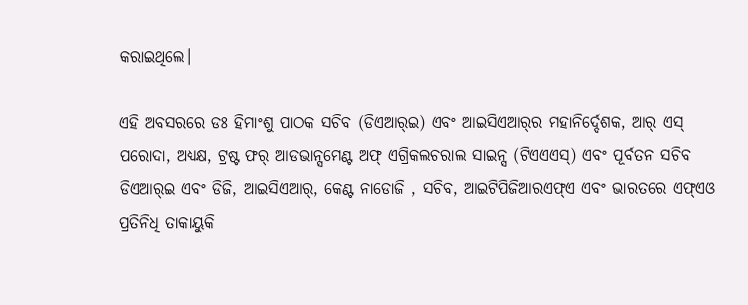କରାଇଥିଲେ।

ଏହି ଅବସରରେ ଡଃ ହିମାଂଶୁ ପାଠକ ସଚିବ (ଡିଏଆର୍‌ଇ) ଏବଂ ଆଇସିଏଆର୍‌ର ମହାନିର୍ଦ୍ଦେଶକ, ଆର୍ ଏସ୍ ପରୋଦା, ଅଧ୍ୟକ୍ଷ, ଟ୍ରଷ୍ଟ ଫର୍ ଆଡଭାନ୍ସମେଣ୍ଟ ଅଫ୍ ଏଗ୍ରିକଲଚରାଲ ସାଇନ୍ସ (ଟିଏଏଏସ୍‌) ଏବଂ ପୂର୍ବତନ ସଚିବ ଡିଏଆର୍‌ଇ ଏବଂ ଡିଜି, ଆଇସିଏଆର୍‌, କେଣ୍ଟ ନାଡୋଜି , ସଚିବ, ଆଇଟିପିଜିଆରଏଫ୍‌ଏ ଏବଂ ଭାରତରେ ଏଫ୍‌ଏଓ ପ୍ରତିନିଧି ତାକାୟୁକି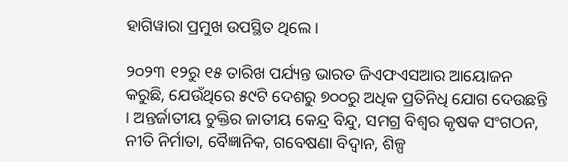ହାଗିୱାରା ପ୍ରମୁଖ ଉପସ୍ଥିତ ଥିଲେ ।

୨୦୨୩ ୧୨ରୁ ୧୫ ତାରିଖ ପର୍ଯ୍ୟନ୍ତ ଭାରତ ଜିଏଫଏସଆର ଆୟୋଜନ କରୁଛି, ଯେଉଁଥିରେ ୫୯ଟି ଦେଶରୁ ୭୦୦ରୁ ଅଧିକ ପ୍ରତିନିଧି ଯୋଗ ଦେଉଛନ୍ତି । ଅନ୍ତର୍ଜାତୀୟ ଚୁକ୍ତିର ଜାତୀୟ କେନ୍ଦ୍ର ବିନ୍ଦୁ, ସମଗ୍ର ବିଶ୍ୱର କୃଷକ ସଂଗଠନ, ନୀତି ନିର୍ମାତା, ବୈଜ୍ଞାନିକ, ଗବେଷଣା ବିଦ୍ୱାନ, ଶିଳ୍ପ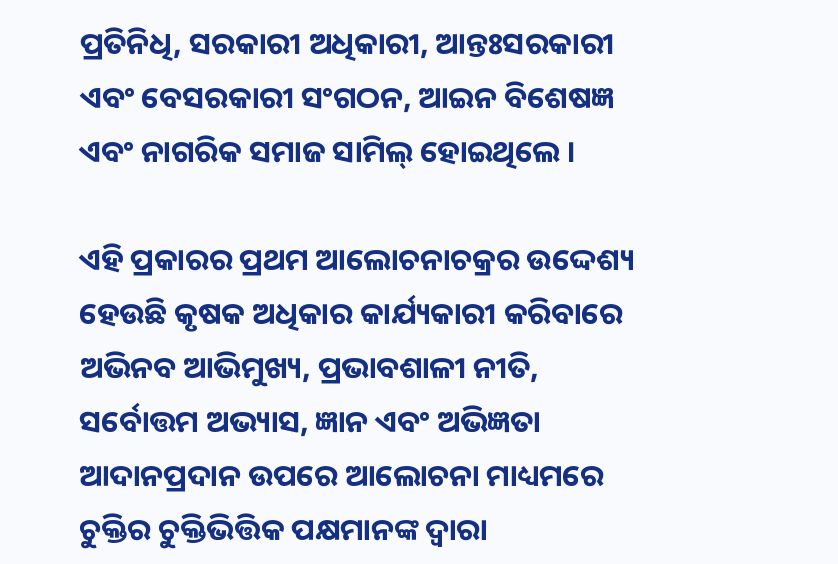ପ୍ରତିନିଧି, ସରକାରୀ ଅଧିକାରୀ, ଆନ୍ତଃସରକାରୀ ଏବଂ ବେସରକାରୀ ସଂଗଠନ, ଆଇନ ବିଶେଷଜ୍ଞ ଏବଂ ନାଗରିକ ସମାଜ ସାମିଲ୍ ହୋଇଥିଲେ ।

ଏହି ପ୍ରକାରର ପ୍ରଥମ ଆଲୋଚନାଚକ୍ରର ଉଦ୍ଦେଶ୍ୟ ହେଉଛି କୃଷକ ଅଧିକାର କାର୍ଯ୍ୟକାରୀ କରିବାରେ ଅଭିନବ ଆଭିମୁଖ୍ୟ, ପ୍ରଭାବଶାଳୀ ନୀତି, ସର୍ବୋତ୍ତମ ଅଭ୍ୟାସ, ଜ୍ଞାନ ଏବଂ ଅଭିଜ୍ଞତା ଆଦାନପ୍ରଦାନ ଉପରେ ଆଲୋଚନା ମାଧ୍ୟମରେ ଚୁକ୍ତିର ଚୁକ୍ତିଭିତ୍ତିକ ପକ୍ଷମାନଙ୍କ ଦ୍ୱାରା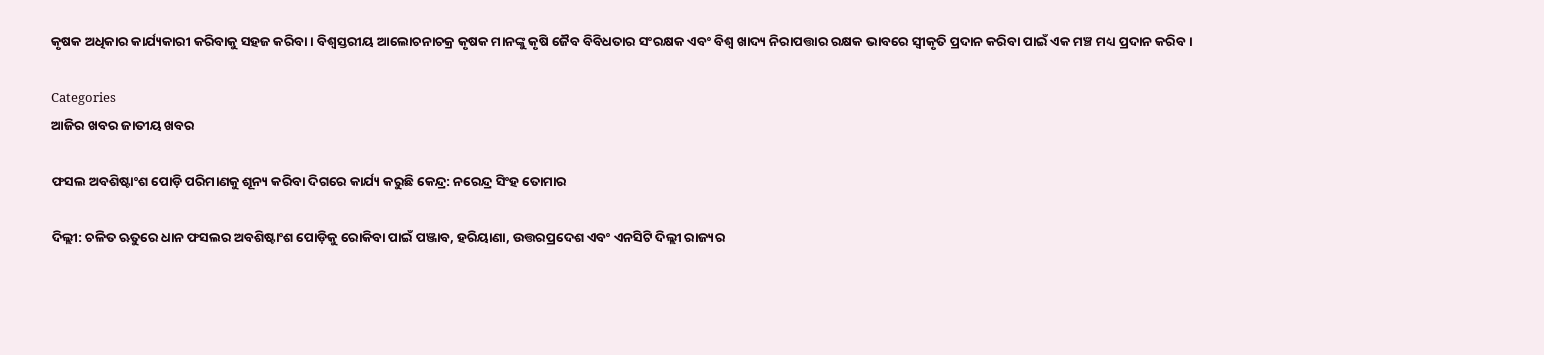କୃଷକ ଅଧିକାର କାର୍ଯ୍ୟକାରୀ କରିବାକୁ ସହଜ କରିବା । ବିଶ୍ୱସ୍ତରୀୟ ଆଲୋଚନାଚକ୍ର କୃଷକ ମାନଙ୍କୁ କୃଷି ଜୈବ ବିବିଧତାର ସଂରକ୍ଷକ ଏବଂ ବିଶ୍ୱ ଖାଦ୍ୟ ନିରାପତ୍ତାର ରକ୍ଷକ ଭାବରେ ସ୍ୱୀକୃତି ପ୍ରଦାନ କରିବା ପାଇଁ ଏକ ମଞ୍ଚ ମଧ୍ୟ ପ୍ରଦାନ କରିବ ।

Categories
ଆଜିର ଖବର ଜାତୀୟ ଖବର

ଫସଲ ଅବଶିଷ୍ଟାଂଶ ପୋଡ଼ି ପରିମାଣକୁ ଶୂନ୍ୟ କରିବା ଦିଗରେ କାର୍ଯ୍ୟ କରୁଛି କେନ୍ଦ୍ର: ନରେନ୍ଦ୍ର ସିଂହ ତୋମାର

ଦିଲ୍ଲୀ: ଚଳିତ ଋତୁରେ ଧାନ ଫସଲର ଅବଶିଷ୍ଟାଂଶ ପୋଡ଼ିକୁ ରୋକିବା ପାଇଁ ପଞ୍ଜାବ, ହରିୟାଣା, ଉତ୍ତରପ୍ରଦେଶ ଏବଂ ଏନସିଟି ଦିଲ୍ଲୀ ରାଜ୍ୟର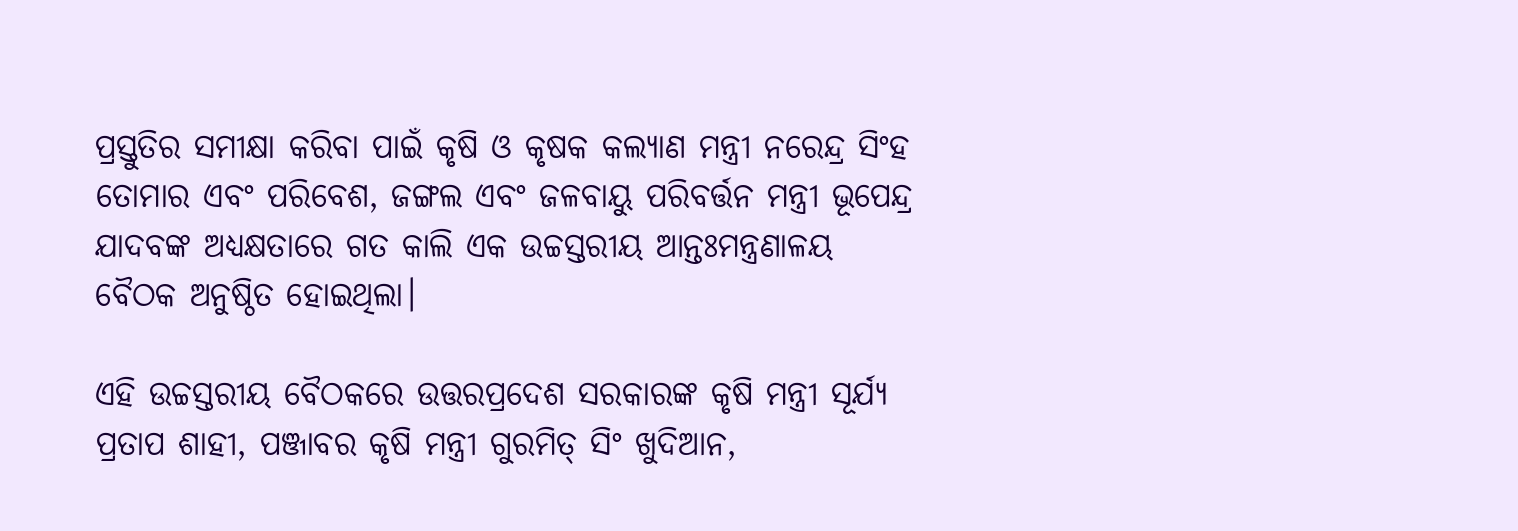ପ୍ରସ୍ତୁତିର ସମୀକ୍ଷା କରିବା ପାଇଁ କୃଷି ଓ କୃଷକ କଲ୍ୟାଣ ମନ୍ତ୍ରୀ ନରେନ୍ଦ୍ର ସିଂହ ତୋମାର ଏବଂ ପରିବେଶ, ଜଙ୍ଗଲ ଏବଂ ଜଳବାୟୁ ପରିବର୍ତ୍ତନ ମନ୍ତ୍ରୀ ଭୂପେନ୍ଦ୍ର ଯାଦବଙ୍କ ଅଧ୍ୟକ୍ଷତାରେ ଗତ କାଲି ଏକ ଉଚ୍ଚସ୍ତରୀୟ ଆନ୍ତଃମନ୍ତ୍ରଣାଳୟ ବୈଠକ ଅନୁଷ୍ଠିତ ହୋଇଥିଲା।

ଏହି ଉଚ୍ଚସ୍ତରୀୟ ବୈଠକରେ ଉତ୍ତରପ୍ରଦେଶ ସରକାରଙ୍କ କୃଷି ମନ୍ତ୍ରୀ ସୂର୍ଯ୍ୟ ପ୍ରତାପ ଶାହୀ, ପଞ୍ଜାବର କୃଷି ମନ୍ତ୍ରୀ ଗୁରମିତ୍ ସିଂ ଖୁଦିଆନ,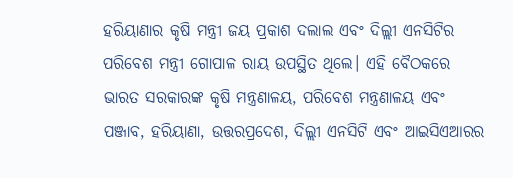ହରିୟାଣାର କୃଷି ମନ୍ତ୍ରୀ ଜୟ ପ୍ରକାଶ ଦଲାଲ ଏବଂ ଦିଲ୍ଲୀ ଏନସିଟିର ପରିବେଶ ମନ୍ତ୍ରୀ ଗୋପାଳ ରାୟ ଉପସ୍ଥିତ ଥିଲେ। ଏହି ବୈଠକରେ ଭାରତ ସରକାରଙ୍କ କୃଷି ମନ୍ତ୍ରଣାଳୟ, ପରିବେଶ ମନ୍ତ୍ରଣାଳୟ ଏବଂ ପଞ୍ଜାବ, ହରିୟାଣା, ଉତ୍ତରପ୍ରଦେଶ, ଦିଲ୍ଲୀ ଏନସିଟି ଏବଂ ଆଇସିଏଆରର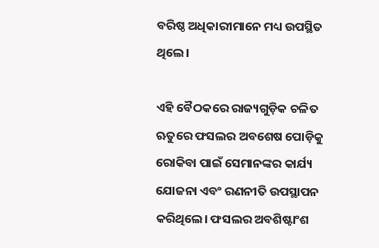ବରିଷ୍ଠ ଅଧିକାରୀମାନେ ମଧ୍ୟ ଉପସ୍ଥିତ ଥିଲେ।

ଏହି ବୈଠକରେ ରାଜ୍ୟଗୁଡ଼ିକ ଚଳିତ ଋତୁରେ ଫସଲର ଅବଶେଷ ପୋଡ଼ିକୁ ରୋକିବା ପାଇଁ ସେମାନଙ୍କର କାର୍ଯ୍ୟ ଯୋଜନା ଏବଂ ରଣନୀତି ଉପସ୍ଥାପନ କରିଥିଲେ। ଫସଲର ଅବଶିଷ୍ଟାଂଶ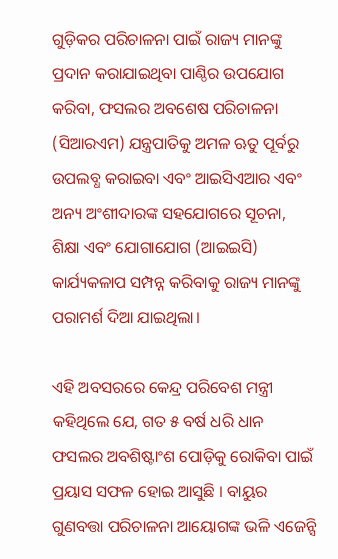ଗୁଡ଼ିକର ପରିଚାଳନା ପାଇଁ ରାଜ୍ୟ ମାନଙ୍କୁ ପ୍ରଦାନ କରାଯାଇଥିବା ପାଣ୍ଠିର ଉପଯୋଗ କରିବା, ଫସଲର ଅବଶେଷ ପରିଚାଳନା (ସିଆରଏମ) ଯନ୍ତ୍ରପାତିକୁ ଅମଳ ଋତୁ ପୂର୍ବରୁ ଉପଲବ୍ଧ କରାଇବା ଏବଂ ଆଇସିଏଆର ଏବଂ ଅନ୍ୟ ଅଂଶୀଦାରଙ୍କ ସହଯୋଗରେ ସୂଚନା, ଶିକ୍ଷା ଏବଂ ଯୋଗାଯୋଗ (ଆଇଇସି) କାର୍ଯ୍ୟକଳାପ ସମ୍ପନ୍ନ କରିବାକୁ ରାଜ୍ୟ ମାନଙ୍କୁ ପରାମର୍ଶ ଦିଆ ଯାଇଥିଲା।

ଏହି ଅବସରରେ କେନ୍ଦ୍ର ପରିବେଶ ମନ୍ତ୍ରୀ କହିଥିଲେ ଯେ, ଗତ ୫ ବର୍ଷ ଧରି ଧାନ ଫସଲର ଅବଶିଷ୍ଟାଂଶ ପୋଡ଼ିକୁ ରୋକିବା ପାଇଁ ପ୍ରୟାସ ସଫଳ ହୋଇ ଆସୁଛି । ବାୟୁର ଗୁଣବତ୍ତା ପରିଚାଳନା ଆୟୋଗଙ୍କ ଭଳି ଏଜେନ୍ସି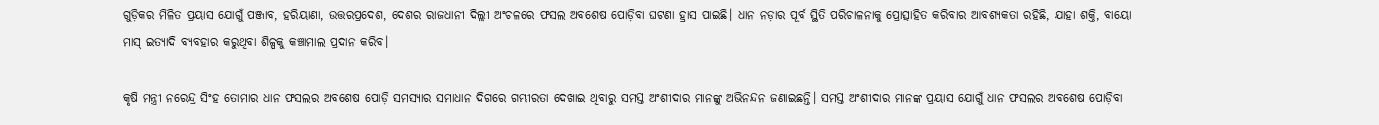ଗୁଡ଼ିକର ମିଳିତ ପ୍ରୟାସ ଯୋଗୁଁ ପଞ୍ଜାବ, ହରିୟାଣା, ଉତ୍ତରପ୍ରଦେଶ, ଦେଶର ରାଜଧାନୀ ଦିଲ୍ଲୀ ଅଂଚଳରେ ଫସଲ ଅବଶେଷ ପୋଡ଼ିବା ଘଟଣା ହ୍ରାସ ପାଇଛି। ଧାନ ନଡ଼ାର ପୂର୍ବ ସ୍ଥିତି ପରିଚାଳନାକୁ ପ୍ରୋତ୍ସାହିତ କରିବାର ଆବଶ୍ୟକତା ରହିଛି, ଯାହା ଶକ୍ତି, ବାୟୋ ମାସ୍ ଇତ୍ୟାଦି ବ୍ୟବହାର କରୁଥିବା ଶିଳ୍ପକୁ କଞ୍ଚାମାଲ ପ୍ରଦାନ କରିବ।

କୃଷି ମନ୍ତ୍ରୀ ନରେନ୍ଦ୍ର ସିଂହ ତୋମାର ଧାନ ଫସଲର ଅବଶେଷ ପୋଡ଼ି ସମସ୍ୟାର ସମାଧାନ ଦିଗରେ ଗମ୍ଭୀରତା ଦେଖାଇ ଥିବାରୁ ସମସ୍ତ ଅଂଶୀଦାର ମାନଙ୍କୁ ଅଭିନନ୍ଦନ ଜଣାଇଛନ୍ତି। ସମସ୍ତ ଅଂଶୀଦାର ମାନଙ୍କ ପ୍ରୟାସ ଯୋଗୁଁ ଧାନ ଫସଲର ଅବଶେଷ ପୋଡ଼ିବା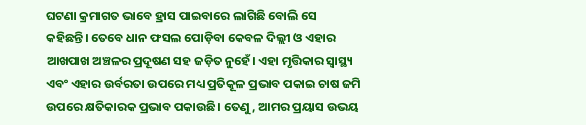ଘଟଣା କ୍ରମାଗତ ଭାବେ ହ୍ରାସ ପାଇବାରେ ଲାଗିଛି ବୋଲି ସେ କହିଛନ୍ତି। ତେବେ ଧାନ ଫସଲ ପୋଡ଼ିବା କେବଳ ଦିଲ୍ଲୀ ଓ ଏହାର ଆଖପାଖ ଅଞ୍ଚଳର ପ୍ରଦୂଷଣ ସହ ଜଡ଼ିତ ନୁହେଁ। ଏହା ମୃତ୍ତିକାର ସ୍ୱାସ୍ଥ୍ୟ ଏବଂ ଏହାର ଉର୍ବରତା ଉପରେ ମଧ୍ୟ ପ୍ରତିକୂଳ ପ୍ରଭାବ ପକାଇ ଚାଷ ଜମି ଉପରେ କ୍ଷତିକାରକ ପ୍ରଭାବ ପକାଉଛି। ତେଣୁ, ଆମର ପ୍ରୟାସ ଉଭୟ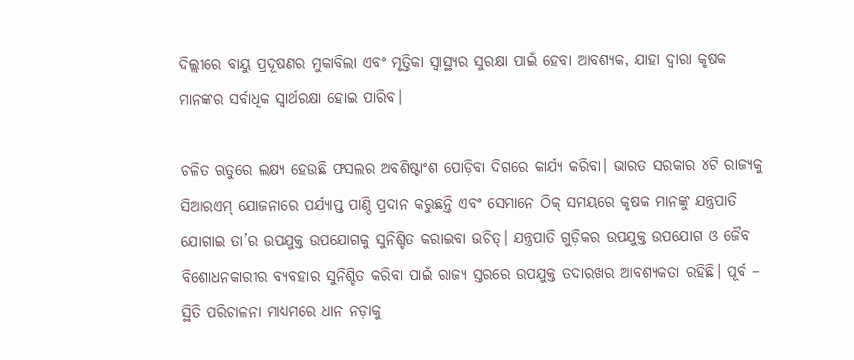ଦିଲ୍ଲୀରେ ବାୟୁ ପ୍ରଦୂଷଣର ମୁକାବିଲା ଏବଂ ମୃତ୍ତିକା ସ୍ୱାସ୍ଥ୍ୟର ସୁରକ୍ଷା ପାଇଁ ହେବା ଆବଶ୍ୟକ, ଯାହା ଦ୍ୱାରା କୃଷକ ମାନଙ୍କର ସର୍ବାଧିକ ସ୍ୱାର୍ଥରକ୍ଷା ହୋଇ ପାରିବ।

ଚଳିତ ଋତୁରେ ଲକ୍ଷ୍ୟ ହେଉଛି ଫସଲର ଅବଶିଷ୍ଟାଂଶ ପୋଡ଼ିବା ଦିଗରେ କାର୍ଯ୍ୟ କରିବା। ଭାରତ ସରକାର ୪ଟି ରାଜ୍ୟକୁ ସିଆରଏମ୍ ଯୋଜନାରେ ପର୍ଯ୍ୟାପ୍ତ ପାଣ୍ଠି ପ୍ରଦାନ କରୁଛନ୍ତି ଏବଂ ସେମାନେ ଠିକ୍ ସମୟରେ କୃଷକ ମାନଙ୍କୁ ଯନ୍ତ୍ରପାତି ଯୋଗାଇ ତା’ର ଉପଯୁକ୍ତ ଉପଯୋଗକୁ ସୁନିଶ୍ଚିତ କରାଇବା ଉଚିତ୍। ଯନ୍ତ୍ରପାତି ଗୁଡ଼ିକର ଉପଯୁକ୍ତ ଉପଯୋଗ ଓ ଜୈବ ବିଶୋଧନକାରୀର ବ୍ୟବହାର ସୁନିଶ୍ଚିତ କରିବା ପାଇଁ ରାଜ୍ୟ ସ୍ତରରେ ଉପଯୁକ୍ତ ତଦାରଖର ଆବଶ୍ୟକତା ରହିଛି। ପୂର୍ବ – ସ୍ଥିତି ପରିଚାଳନା ମାଧ୍ୟମରେ ଧାନ ନଡ଼ାକୁ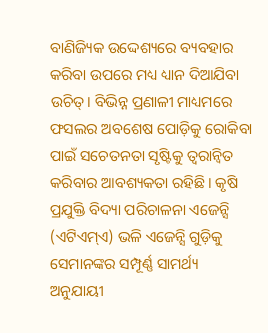ବାଣିଜ୍ୟିକ ଉଦ୍ଦେଶ୍ୟରେ ବ୍ୟବହାର କରିବା ଉପରେ ମଧ୍ୟ ଧ୍ୟାନ ଦିଆଯିବା ଉଚିତ୍। ବିଭିନ୍ନ ପ୍ରଣାଳୀ ମାଧ୍ୟମରେ ଫସଲର ଅବଶେଷ ପୋଡ଼ିକୁ ରୋକିବା ପାଇଁ ସଚେତନତା ସୃଷ୍ଟିକୁ ତ୍ୱରାନ୍ୱିତ କରିବାର ଆବଶ୍ୟକତା ରହିଛି। କୃଷି ପ୍ରଯୁକ୍ତି ବିଦ୍ୟା ପରିଚାଳନା ଏଜେନ୍ସି (ଏଟିଏମ୍ଏ) ଭଳି ଏଜେନ୍ସି ଗୁଡ଼ିକୁ ସେମାନଙ୍କର ସମ୍ପୂର୍ଣ୍ଣ ସାମର୍ଥ୍ୟ ଅନୁଯାୟୀ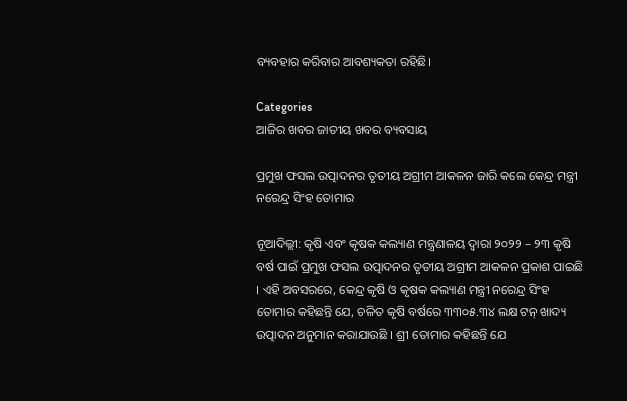ବ୍ୟବହାର କରିବାର ଆବଶ୍ୟକତା ରହିଛି।

Categories
ଆଜିର ଖବର ଜାତୀୟ ଖବର ବ୍ୟବସାୟ

ପ୍ରମୁଖ ଫସଲ ଉତ୍ପାଦନର ତୃତୀୟ ଅଗ୍ରୀମ ଆକଳନ ଜାରି କଲେ କେନ୍ଦ୍ର ମନ୍ତ୍ରୀ ନରେନ୍ଦ୍ର ସିଂହ ତୋମାର

ନୂଆଦିଲ୍ଲୀ: କୃଷି ଏବଂ କୃଷକ କଲ୍ୟାଣ ମନ୍ତ୍ରଣାଳୟ ଦ୍ୱାରା ୨୦୨୨ – ୨୩ କୃଷି ବର୍ଷ ପାଇଁ ପ୍ରମୁଖ ଫସଲ ଉତ୍ପାଦନର ତୃତୀୟ ଅଗ୍ରୀମ ଆକଳନ ପ୍ରକାଶ ପାଇଛି । ଏହି ଅବସରରେ, କେନ୍ଦ୍ର କୃଷି ଓ କୃଷକ କଲ୍ୟାଣ ମନ୍ତ୍ରୀ ନରେନ୍ଦ୍ର ସିଂହ ତୋମାର କହିଛନ୍ତି ଯେ, ଚଳିତ କୃଷି ବର୍ଷରେ ୩୩୦୫.୩୪ ଲକ୍ଷ ଟନ୍ ଖାଦ୍ୟ ଉତ୍ପାଦନ ଅନୁମାନ କରାଯାଉଛି । ଶ୍ରୀ ତୋମାର କହିଛନ୍ତି ଯେ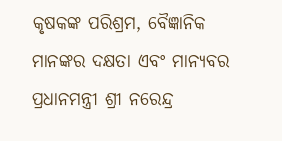କୃଷକଙ୍କ ପରିଶ୍ରମ, ବୈଜ୍ଞାନିକ ମାନଙ୍କର ଦକ୍ଷତା ଏବଂ ମାନ୍ୟବର ପ୍ରଧାନମନ୍ତ୍ରୀ ଶ୍ରୀ ନରେନ୍ଦ୍ର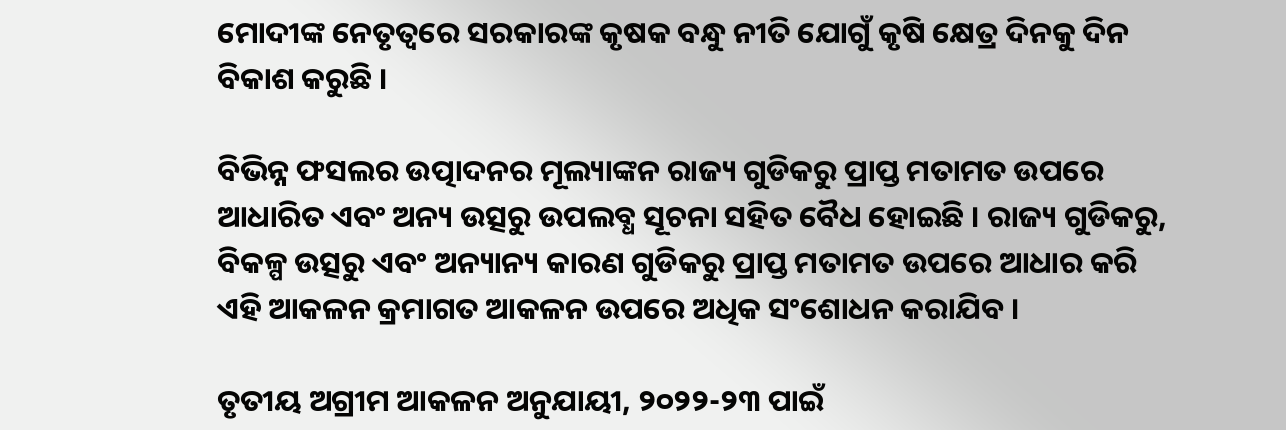ମୋଦୀଙ୍କ ନେତୃତ୍ୱରେ ସରକାରଙ୍କ କୃଷକ ବନ୍ଧୁ ନୀତି ଯୋଗୁଁ କୃଷି କ୍ଷେତ୍ର ଦିନକୁ ଦିନ ବିକାଶ କରୁଛି ।

ବିଭିନ୍ନ ଫସଲର ଉତ୍ପାଦନର ମୂଲ୍ୟାଙ୍କନ ରାଜ୍ୟ ଗୁଡିକରୁ ପ୍ରାପ୍ତ ମତାମତ ଉପରେ ଆଧାରିତ ଏବଂ ଅନ୍ୟ ଉତ୍ସରୁ ଉପଲବ୍ଧ ସୂଚନା ସହିତ ବୈଧ ହୋଇଛି । ରାଜ୍ୟ ଗୁଡିକରୁ, ବିକଳ୍ପ ଉତ୍ସରୁ ଏବଂ ଅନ୍ୟାନ୍ୟ କାରଣ ଗୁଡିକରୁ ପ୍ରାପ୍ତ ମତାମତ ଉପରେ ଆଧାର କରି ଏହି ଆକଳନ କ୍ରମାଗତ ଆକଳନ ଉପରେ ଅଧିକ ସଂଶୋଧନ କରାଯିବ ।

ତୃତୀୟ ଅଗ୍ରୀମ ଆକଳନ ଅନୁଯାୟୀ, ୨୦୨୨-୨୩ ପାଇଁ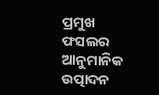ପ୍ରମୁଖ ଫସଲର ଆନୁମାନିକ ଉତ୍ପାଦନ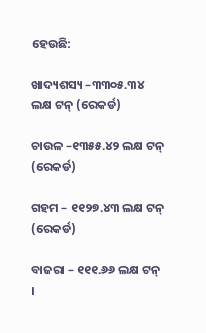ହେଉଛି:

ଖାଦ୍ୟଶସ୍ୟ –୩୩୦୫.୩୪ ଲକ୍ଷ ଟନ୍ (ରେକର୍ଡ)

ଚାଉଳ –୧୩୫୫.୪୨ ଲକ୍ଷ ଟନ୍ (ରେକର୍ଡ)

ଗହମ – ୧୧୨୭.୪୩ ଲକ୍ଷ ଟନ୍ (ରେକର୍ଡ)

ବାଜରା – ୧୧୧.୬୬ ଲକ୍ଷ ଟନ୍ ।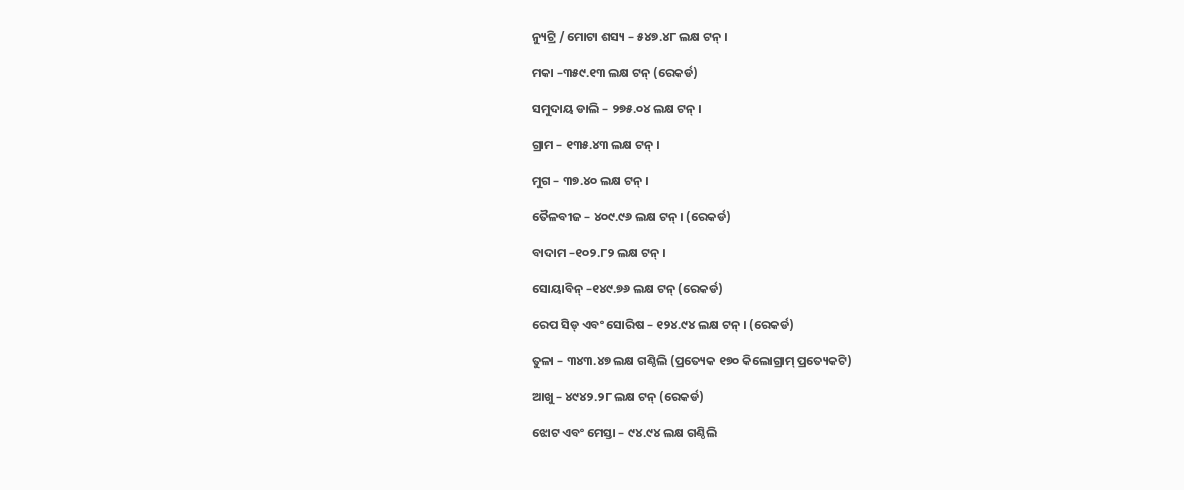ନ୍ୟୁଟ୍ରି / ମୋଟା ଶସ୍ୟ – ୫୪୭.୪୮ ଲକ୍ଷ ଟନ୍ ।

ମକା –୩୫୯.୧୩ ଲକ୍ଷ ଟନ୍ (ରେକର୍ଡ)

ସମୁଦାୟ ଡାଲି – ୨୭୫.୦୪ ଲକ୍ଷ ଟନ୍ ।

ଗ୍ରାମ – ୧୩୫.୪୩ ଲକ୍ଷ ଟନ୍ ।

ମୁଗ – ୩୭.୪୦ ଲକ୍ଷ ଟନ୍ ।

ତୈଳବୀଜ – ୪୦୯.୯୬ ଲକ୍ଷ ଟନ୍ । (ରେକର୍ଡ)

ବାଦାମ –୧୦୨.୮୨ ଲକ୍ଷ ଟନ୍ ।

ସୋୟାବିନ୍ –୧୪୯.୭୬ ଲକ୍ଷ ଟନ୍ (ରେକର୍ଡ)

ରେପ ସିଡ୍ ଏବଂ ସୋରିଷ – ୧୨୪.୯୪ ଲକ୍ଷ ଟନ୍ । (ରେକର୍ଡ)

ତୁଳା – ୩୪୩.୪୭ ଲକ୍ଷ ଗଣ୍ଠିଲି (ପ୍ରତ୍ୟେକ ୧୭୦ କିଲୋଗ୍ରାମ୍ ପ୍ରତ୍ୟେକଟି)

ଆଖୁ – ୪୯୪୨.୨୮ ଲକ୍ଷ ଟନ୍ (ରେକର୍ଡ)

ଝୋଟ ଏବଂ ମେସ୍ତା – ୯୪.୯୪ ଲକ୍ଷ ଗଣ୍ଠିଲି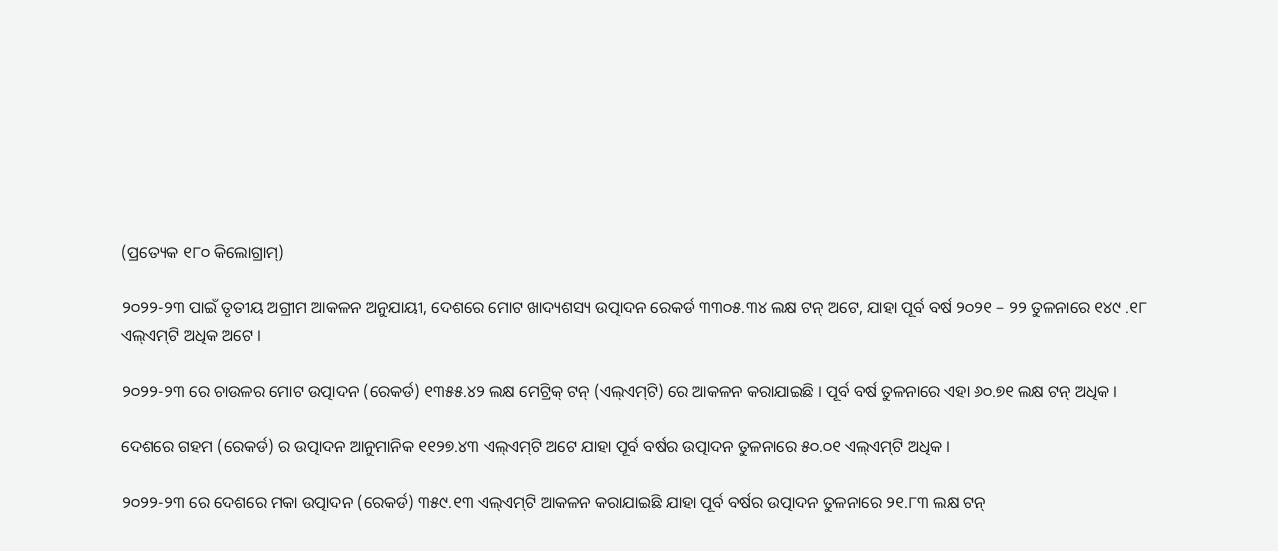(ପ୍ରତ୍ୟେକ ୧୮୦ କିଲୋଗ୍ରାମ୍‌)

୨୦୨୨-୨୩ ପାଇଁ ତୃତୀୟ ଅଗ୍ରୀମ ଆକଳନ ଅନୁଯାୟୀ, ଦେଶରେ ମୋଟ ଖାଦ୍ୟଶସ୍ୟ ଉତ୍ପାଦନ ରେକର୍ଡ ୩୩୦୫.୩୪ ଲକ୍ଷ ଟନ୍ ଅଟେ, ଯାହା ପୂର୍ବ ବର୍ଷ ୨୦୨୧ – ୨୨ ତୁଳନାରେ ୧୪୯ .୧୮ ଏଲ୍‌ଏମ୍‌ଟି ଅଧିକ ଅଟେ ।

୨୦୨୨-୨୩ ରେ ଚାଉଳର ମୋଟ ଉତ୍ପାଦନ (ରେକର୍ଡ) ୧୩୫୫.୪୨ ଲକ୍ଷ ମେଟ୍ରିକ୍ ଟନ୍ (ଏଲ୍‌ଏମ୍‌ଟି) ରେ ଆକଳନ କରାଯାଇଛି । ପୂର୍ବ ବର୍ଷ ତୁଳନାରେ ଏହା ୬୦.୭୧ ଲକ୍ଷ ଟନ୍ ଅଧିକ ।

ଦେଶରେ ଗହମ (ରେକର୍ଡ) ର ଉତ୍ପାଦନ ଆନୁମାନିକ ୧୧୨୭.୪୩ ଏଲ୍‌ଏମ୍‌ଟି ଅଟେ ଯାହା ପୂର୍ବ ବର୍ଷର ଉତ୍ପାଦନ ତୁଳନାରେ ୫୦.୦୧ ଏଲ୍‌ଏମ୍‌ଟି ଅଧିକ ।

୨୦୨୨-୨୩ ରେ ଦେଶରେ ମକା ଉତ୍ପାଦନ (ରେକର୍ଡ) ୩୫୯.୧୩ ଏଲ୍‌ଏମ୍‌ଟି ଆକଳନ କରାଯାଇଛି ଯାହା ପୂର୍ବ ବର୍ଷର ଉତ୍ପାଦନ ତୁଳନାରେ ୨୧.୮୩ ଲକ୍ଷ ଟନ୍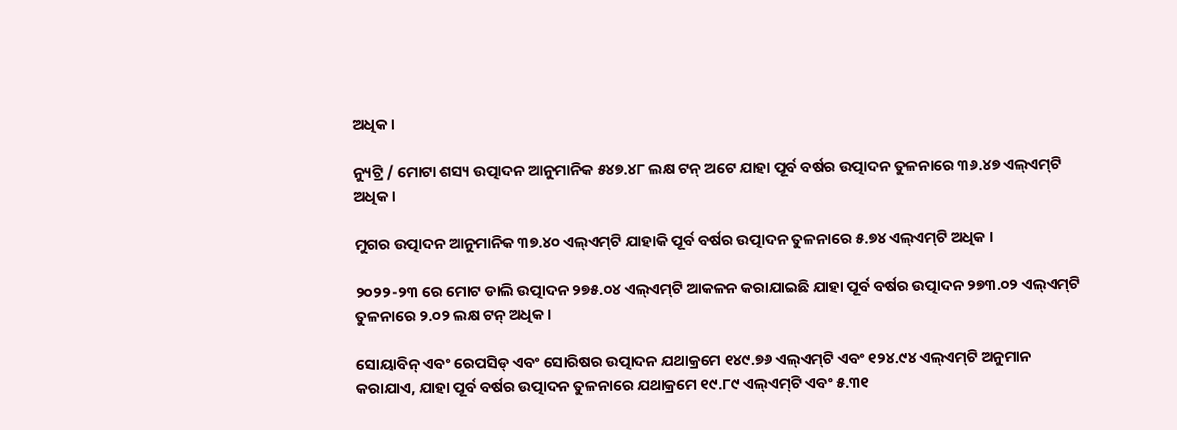ଅଧିକ ।

ନ୍ୟୁଟ୍ରି / ମୋଟା ଶସ୍ୟ ଉତ୍ପାଦନ ଆନୁମାନିକ ୫୪୭.୪୮ ଲକ୍ଷ ଟନ୍ ଅଟେ ଯାହା ପୂର୍ବ ବର୍ଷର ଉତ୍ପାଦନ ତୁଳନାରେ ୩୬.୪୭ ଏଲ୍‌ଏମ୍‌ଟି ଅଧିକ ।

ମୁଗର ଉତ୍ପାଦନ ଆନୁମାନିକ ୩୭.୪୦ ଏଲ୍‌ଏମ୍‌ଟି ଯାହାକି ପୂର୍ବ ବର୍ଷର ଉତ୍ପାଦନ ତୁଳନାରେ ୫.୭୪ ଏଲ୍‌ଏମ୍‌ଟି ଅଧିକ ।

୨୦୨୨-୨୩ ରେ ମୋଟ ଡାଲି ଉତ୍ପାଦନ ୨୭୫.୦୪ ଏଲ୍‌ଏମ୍‌ଟି ଆକଳନ କରାଯାଇଛି ଯାହା ପୂର୍ବ ବର୍ଷର ଉତ୍ପାଦନ ୨୭୩.୦୨ ଏଲ୍‌ଏମ୍‌ଟି ତୁଳନାରେ ୨.୦୨ ଲକ୍ଷ ଟନ୍ ଅଧିକ ।

ସୋୟାବିନ୍ ଏବଂ ରେପସିଡ୍ ଏବଂ ସୋରିଷର ଉତ୍ପାଦନ ଯଥାକ୍ରମେ ୧୪୯.୭୬ ଏଲ୍‌ଏମ୍‌ଟି ଏବଂ ୧୨୪.୯୪ ଏଲ୍‌ଏମ୍‌ଟି ଅନୁମାନ କରାଯାଏ, ଯାହା ପୂର୍ବ ବର୍ଷର ଉତ୍ପାଦନ ତୁଳନାରେ ଯଥାକ୍ରମେ ୧୯.୮୯ ଏଲ୍‌ଏମ୍‌ଟି ଏବଂ ୫.୩୧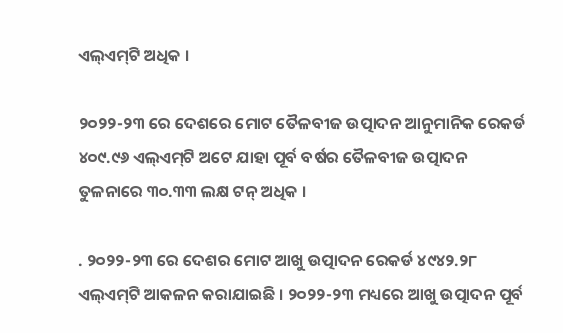ଏଲ୍‌ଏମ୍‌ଟି ଅଧିକ ।

୨୦୨୨-୨୩ ରେ ଦେଶରେ ମୋଟ ତୈଳବୀଜ ଉତ୍ପାଦନ ଆନୁମାନିକ ରେକର୍ଡ ୪୦୯.୯୬ ଏଲ୍‌ଏମ୍‌ଟି ଅଟେ ଯାହା ପୂର୍ବ ବର୍ଷର ତୈଳବୀଜ ଉତ୍ପାଦନ ତୁଳନାରେ ୩୦.୩୩ ଲକ୍ଷ ଟନ୍ ଅଧିକ ।

. ୨୦୨୨-୨୩ ରେ ଦେଶର ମୋଟ ଆଖୁ ଉତ୍ପାଦନ ରେକର୍ଡ ୪୯୪୨.୨୮ ଏଲ୍‌ଏମ୍‌ଟି ଆକଳନ କରାଯାଇଛି । ୨୦୨୨-୨୩ ମଧ୍ୟରେ ଆଖୁ ଉତ୍ପାଦନ ପୂର୍ବ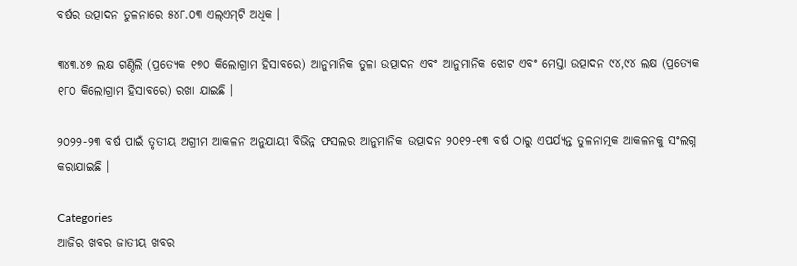ବର୍ଷର ଉତ୍ପାଦନ ତୁଳନାରେ ୫୪୮.୦୩ ଏଲ୍‌ଏମ୍‌ଟି ଅଧିକ ।

୩୪୩.୪୭ ଲକ୍ଷ ଗଣ୍ଠିଲି (ପ୍ରତ୍ୟେକ ୧୭୦ କିଲୋଗ୍ରାମ ହିସାବରେ) ଆନୁମାନିକ ତୁଳା ଉତ୍ପାଦନ ଏବଂ ଆନୁମାନିକ ଝୋଟ ଏବଂ ମେସ୍ତା ଉତ୍ପାଦନ ୯୪,୯୪ ଲକ୍ଷ (ପ୍ରତ୍ୟେକ ୧୮୦ କିଲୋଗ୍ରାମ ହିସାବରେ) ରଖା ଯାଇଛି ।

୨୦୨୨-୨୩ ବର୍ଷ ପାଇଁ ତୃତୀୟ ଅଗ୍ରୀମ ଆକଳନ ଅନୁଯାୟୀ ବିଭିନ୍ନ ଫସଲର ଆନୁମାନିକ ଉତ୍ପାଦନ ୨୦୧୨-୧୩ ବର୍ଷ ଠାରୁ ଏପର୍ଯ୍ୟନ୍ତ ତୁଳନାତ୍ମକ ଆକଳନକୁ ସଂଲଗ୍ନ କରାଯାଇଛି ।

Categories
ଆଜିର ଖବର ଜାତୀୟ ଖବର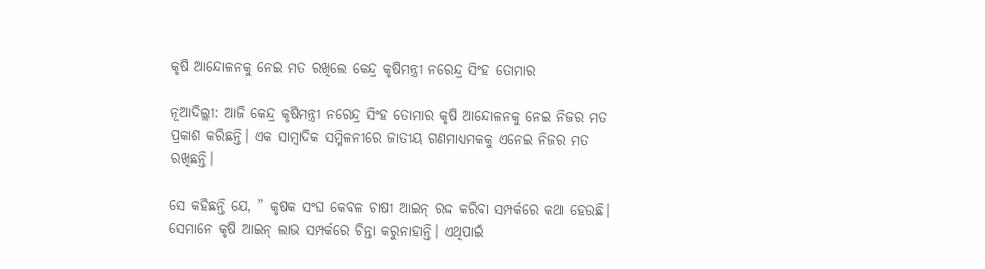କୃଷି ଆନ୍ଦୋଳନକୁ ନେଇ ମତ ରଖିଲେ କେନ୍ଦ୍ର କୃଷିମନ୍ତ୍ରୀ ନରେନ୍ଦ୍ର ସିଂହ ତୋମାର

ନୂଆଦିଲ୍ଲୀ: ଆଜି କେନ୍ଦ୍ର କୃଷିମନ୍ତ୍ରୀ ନରେନ୍ଦ୍ର ସିଂହ ତୋମାର କୃଷି ଆନ୍ଦୋଳନକୁ ନେଇ ନିଜର ମତ ପ୍ରକାଶ କରିଛନ୍ତି। ଏକ ସାମ୍ବାଦିକ ସମ୍ମିଳନୀରେ ଜାତୀୟ ଗଣମାଧ୍ୟମକକୁ ଏନେଇ ନିଜର ମତ ରଖିଛନ୍ତି।

ସେ କହିଛନ୍ତି ଯେ, ” କୃଷକ ସଂଘ କେବଳ ଚାଷୀ ଆଇନ୍‌ ରଦ୍ଦ କରିବା ସମ୍ପର୍କରେ କଥା ହେଉଛି। ସେମାନେ କୃଷି ଆଇନ୍‌ ଲାଭ ସମ୍ପର୍କରେ ଚିନ୍ତା କରୁନାହାନ୍ତି। ଏଥିପାଇଁ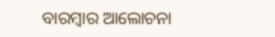ବାରମ୍ବାର ଆଲୋଚନା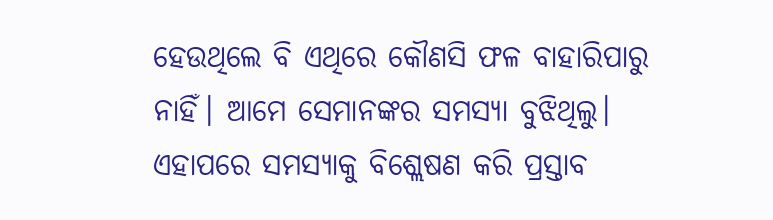ହେଉଥିଲେ ବି ଏଥିରେ କୌଣସି ଫଳ ବାହାରିପାରୁ ନାହିଁ। ଆମେ ସେମାନଙ୍କର ସମସ୍ୟା ବୁଝିଥିଲୁ। ଏହାପରେ ସମସ୍ୟାକୁ ବିଶ୍ଲେଷଣ କରି ପ୍ରସ୍ତାବ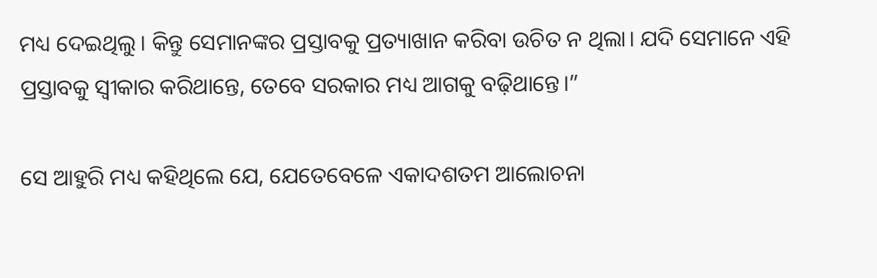ମଧ୍ୟ ଦେଇଥିଲୁ। କିନ୍ତୁ ସେମାନଙ୍କର ପ୍ରସ୍ତାବକୁ ପ୍ରତ୍ୟାଖାନ କରିବା ଉଚିତ ନ ଥିଲା। ଯଦି ସେମାନେ ଏହି ପ୍ରସ୍ତାବକୁ ସ୍ୱୀକାର କରିଥାନ୍ତେ, ତେବେ ସରକାର ମଧ୍ୟ ଆଗକୁ ବଢ଼ିଥାନ୍ତେ।”

ସେ ଆହୁରି ମଧ୍ୟ କହିଥିଲେ ଯେ, ଯେତେବେଳେ ଏକାଦଶତମ ଆଲୋଚନା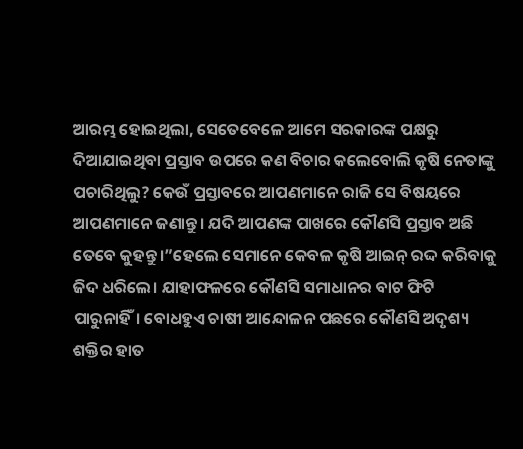ଆରମ୍ଭ ହୋଇଥିଲା, ସେତେବେଳେ ଆମେ ସରକାରଙ୍କ ପକ୍ଷରୁ ଦିଆଯାଇଥିବା ପ୍ରସ୍ତାବ ଉପରେ କଣ ବିଚାର କଲେବୋଲି କୃଷି ନେତାଙ୍କୁ ପଚାରିଥିଲୁ? କେଉଁ ପ୍ରସ୍ତାବରେ ଆପଣମାନେ ରାଜି ସେ ବିଷୟରେ ଆପଣମାନେ ଜଣାନ୍ତୁ। ଯଦି ଆପଣଙ୍କ ପାଖରେ କୌଣସି ପ୍ରସ୍ତାବ ଅଛି ତେବେ କୁହନ୍ତୁ।”ହେଲେ ସେମାନେ କେବଳ କୃଷି ଆଇନ୍ ରଦ୍ଦ କରିବାକୁ ଜିଦ ଧରିଲେ। ଯାହାଫଳରେ କୌଣସି ସମାଧାନର ବାଟ ଫିଟି ପାରୁନାହିଁ। ବୋଧହୁଏ ଚାଷୀ ଆନ୍ଦୋଳନ ପଛରେ କୌଣସି ଅଦୃଶ୍ୟ ଶକ୍ତିର ହାତ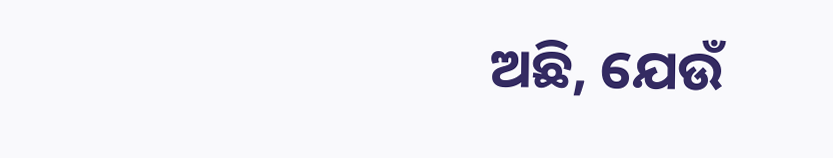ଅଛି, ଯେଉଁ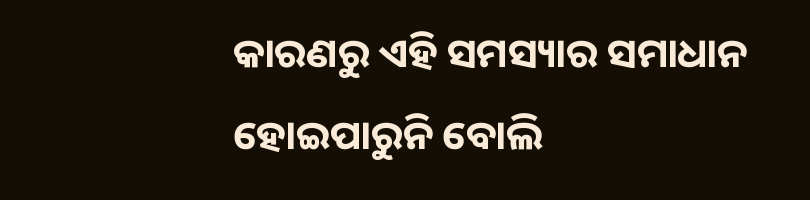କାରଣରୁ ଏହି ସମସ୍ୟାର ସମାଧାନ ହୋଇପାରୁନି ବୋଲି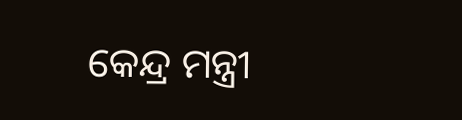କେନ୍ଦ୍ର ମନ୍ତ୍ରୀ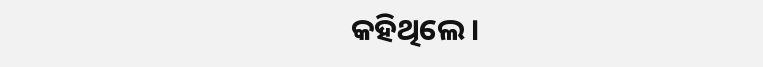କହିଥିଲେ।